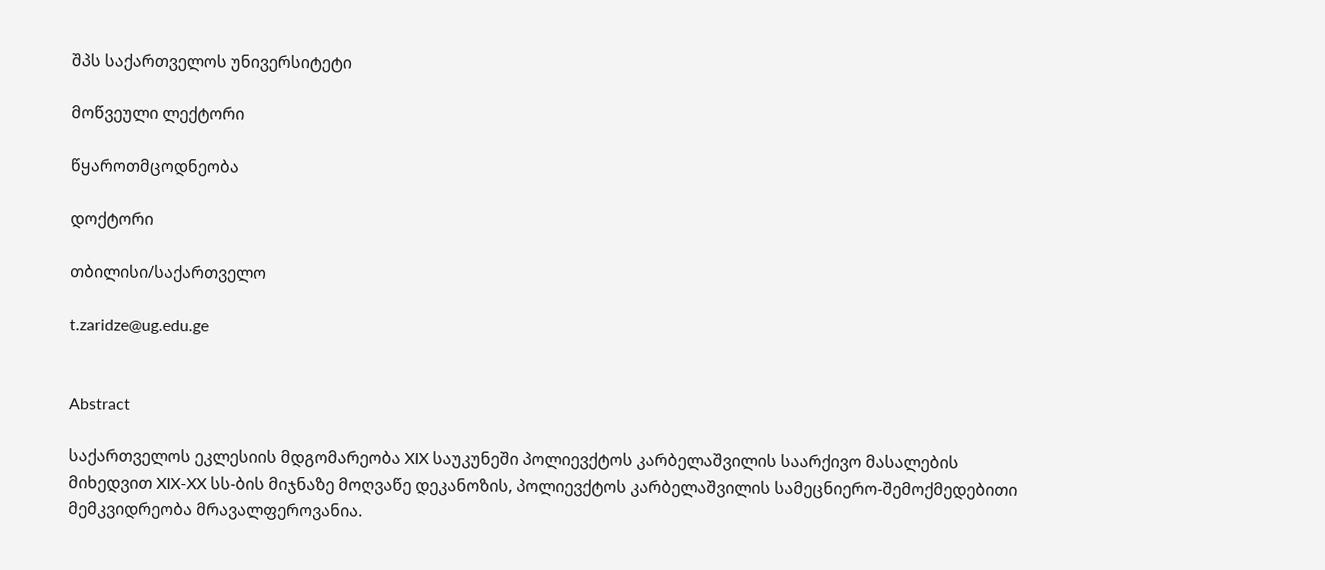შპს საქართველოს უნივერსიტეტი

მოწვეული ლექტორი

წყაროთმცოდნეობა

დოქტორი

თბილისი/საქართველო

t.zaridze@ug.edu.ge


Abstract

საქართველოს ეკლესიის მდგომარეობა XIX საუკუნეში პოლიევქტოს კარბელაშვილის საარქივო მასალების მიხედვით XIX-XX სს-ბის მიჯნაზე მოღვაწე დეკანოზის, პოლიევქტოს კარბელაშვილის სამეცნიერო-შემოქმედებითი მემკვიდრეობა მრავალფეროვანია.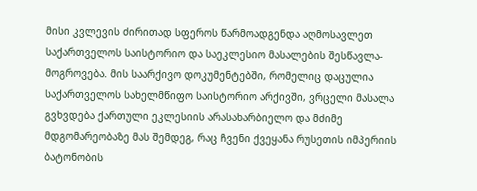მისი კვლევის ძირითად სფეროს წარმოადგენდა აღმოსავლეთ საქართველოს საისტორიო და საეკლესიო მასალების შესწავლა-მოგროვება. მის საარქივო დოკუმენტებში, რომელიც დაცულია საქართველოს სახელმწიფო საისტორიო არქივში, ვრცელი მასალა გვხვდება ქართული ეკლესიის არასახარბიელო და მძიმე მდგომარეობაზე მას შემდეგ, რაც ჩვენი ქვეყანა რუსეთის იმპერიის ბატონობის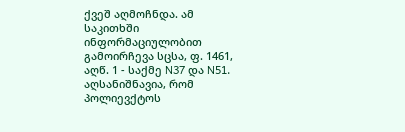ქვეშ აღმოჩნდა. ამ საკითხში ინფორმაციულობით გამოირჩევა სცსა, ფ. 1461, აღწ. 1 - საქმე N37 და N51. აღსანიშნავია, რომ პოლიევქტოს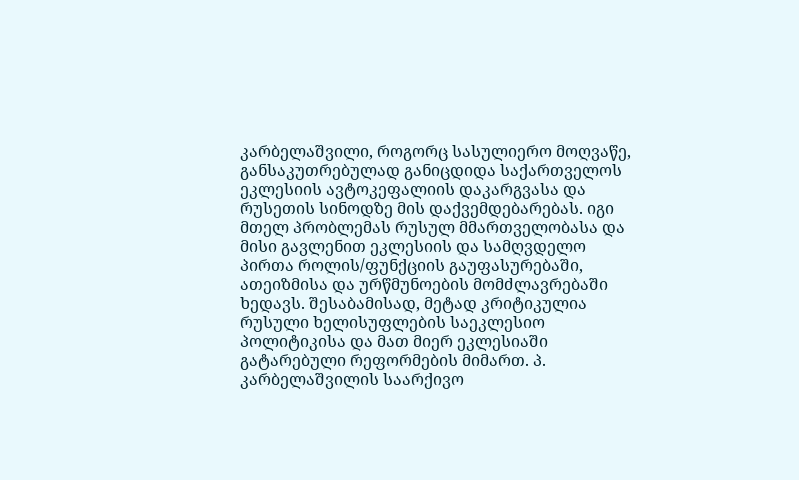კარბელაშვილი, როგორც სასულიერო მოღვაწე, განსაკუთრებულად განიცდიდა საქართველოს ეკლესიის ავტოკეფალიის დაკარგვასა და რუსეთის სინოდზე მის დაქვემდებარებას. იგი მთელ პრობლემას რუსულ მმართველობასა და მისი გავლენით ეკლესიის და სამღვდელო პირთა როლის/ფუნქციის გაუფასურებაში, ათეიზმისა და ურწმუნოების მომძლავრებაში ხედავს. შესაბამისად, მეტად კრიტიკულია რუსული ხელისუფლების საეკლესიო პოლიტიკისა და მათ მიერ ეკლესიაში გატარებული რეფორმების მიმართ. პ. კარბელაშვილის საარქივო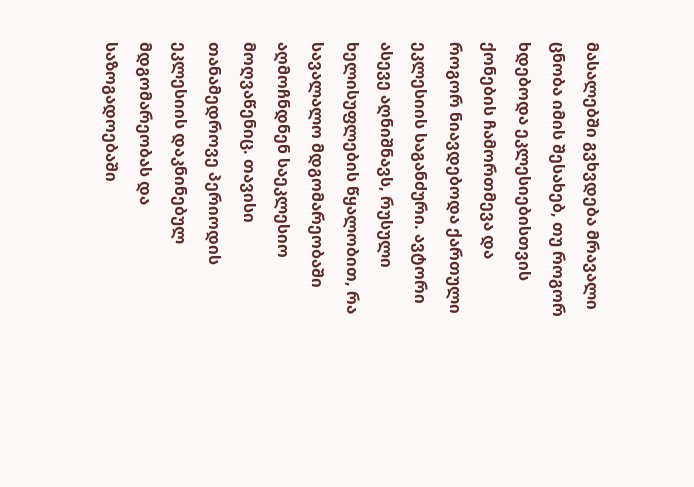მასალებში გვხვდება მრავალი ცნობა იმის შესახებ, თუ როგორ ხდებოდა ეკლესიებისთვის ქონების ჩამორთმევა და როგორ ნიავდებოდა ქართული ეკლესიის საგანძური. ავტორი ასევე აღნიშნავს, რუსული ხელისუფლების წყალობით, რა სავალალო მდგომარეობაში აღმოჩნდნენ საეკლესიო მოღვაწენიც. თავისი თანამედროვე პერიოდის ეკლესიის დაკნინებულ მდგომარეობას და საზოგადოებაში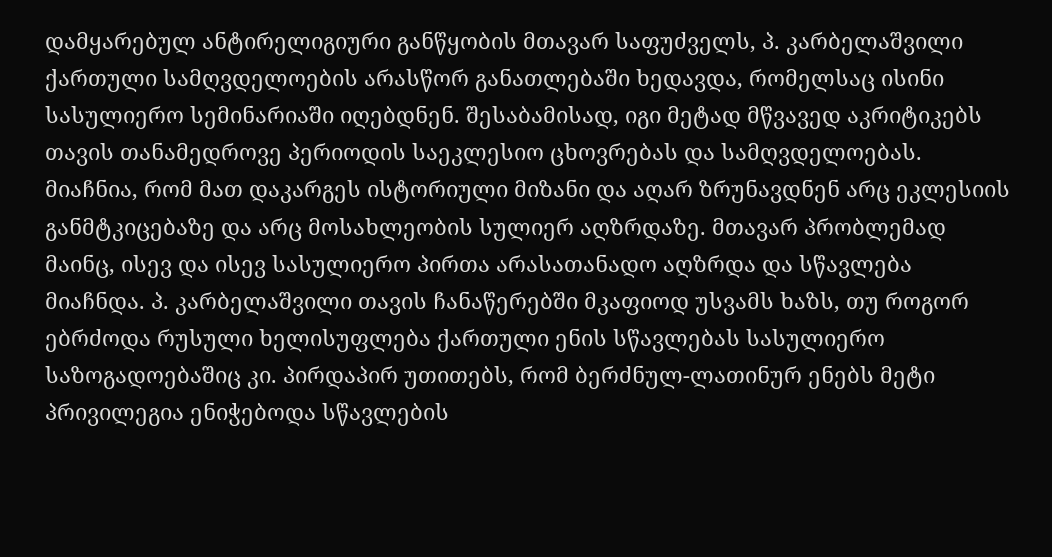დამყარებულ ანტირელიგიური განწყობის მთავარ საფუძველს, პ. კარბელაშვილი ქართული სამღვდელოების არასწორ განათლებაში ხედავდა, რომელსაც ისინი სასულიერო სემინარიაში იღებდნენ. შესაბამისად, იგი მეტად მწვავედ აკრიტიკებს თავის თანამედროვე პერიოდის საეკლესიო ცხოვრებას და სამღვდელოებას. მიაჩნია, რომ მათ დაკარგეს ისტორიული მიზანი და აღარ ზრუნავდნენ არც ეკლესიის განმტკიცებაზე და არც მოსახლეობის სულიერ აღზრდაზე. მთავარ პრობლემად მაინც, ისევ და ისევ სასულიერო პირთა არასათანადო აღზრდა და სწავლება მიაჩნდა. პ. კარბელაშვილი თავის ჩანაწერებში მკაფიოდ უსვამს ხაზს, თუ როგორ ებრძოდა რუსული ხელისუფლება ქართული ენის სწავლებას სასულიერო საზოგადოებაშიც კი. პირდაპირ უთითებს, რომ ბერძნულ-ლათინურ ენებს მეტი პრივილეგია ენიჭებოდა სწავლების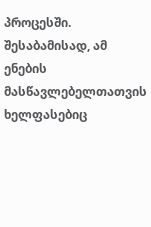პროცესში. შესაბამისად, ამ ენების მასწავლებელთათვის ხელფასებიც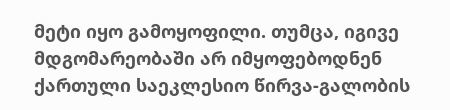მეტი იყო გამოყოფილი. თუმცა, იგივე მდგომარეობაში არ იმყოფებოდნენ ქართული საეკლესიო წირვა-გალობის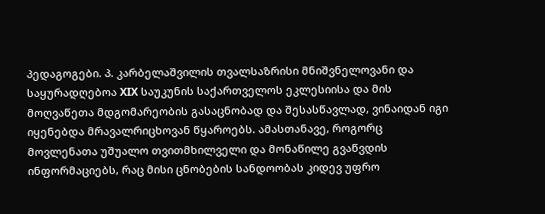პედაგოგები. პ. კარბელაშვილის თვალსაზრისი მნიშვნელოვანი და საყურადღებოა XIX საუკუნის საქართველოს ეკლესიისა და მის მოღვაწეთა მდგომარეობის გასაცნობად და შესასწავლად, ვინაიდან იგი იყენებდა მრავალრიცხოვან წყაროებს. ამასთანავე, როგორც მოვლენათა უშუალო თვითმხილველი და მონაწილე გვაწვდის ინფორმაციებს, რაც მისი ცნობების სანდოობას კიდევ უფრო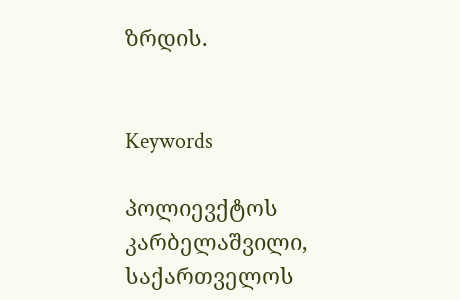ზრდის.


Keywords

პოლიევქტოს კარბელაშვილი, საქართველოს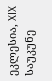ეკლესია, XIX საუკუნე